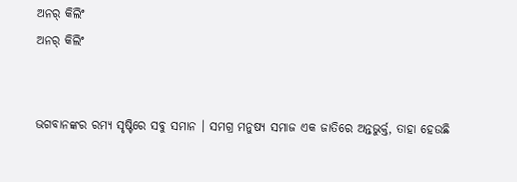ଅନର୍ କିଲିଂ
ଅନର୍ କିଲିଂ


ଭଗବାନଙ୍କର ରମ୍ୟ ସୃଷ୍ଟିରେ ସବୁ ସମାନ । ସମଗ୍ର ମନୁଷ୍ୟ ସମାଜ ଏକ ଜାତିରେ ଅନ୍ତଭୁର୍କ୍ତ, ତାହା ହେଉଛି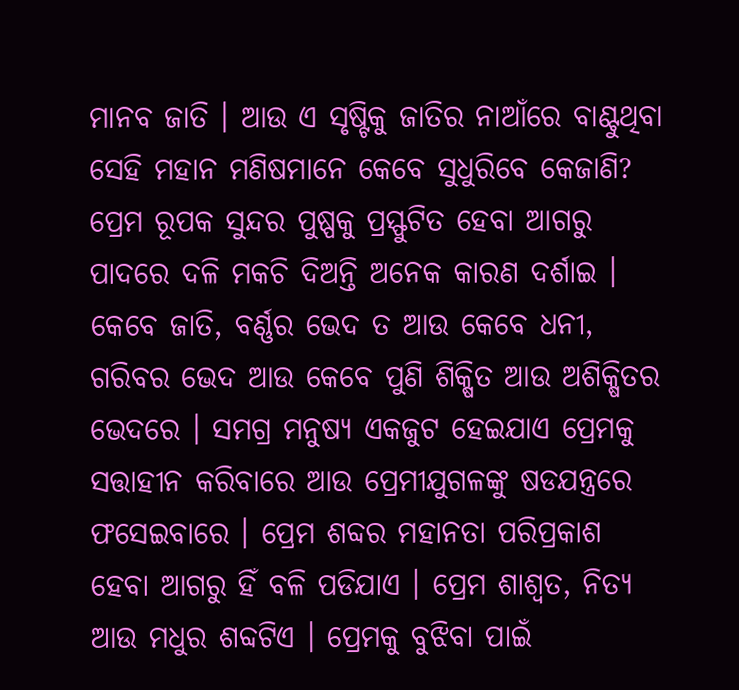ମାନବ ଜାତି । ଆଉ ଏ ସୃଷ୍ଟିକୁ ଜାତିର ନାଆଁରେ ବାଣ୍ଟୁଥିବା ସେହି ମହାନ ମଣିଷମାନେ କେବେ ସୁଧୁରିବେ କେଜାଣି? ପ୍ରେମ ରୂପକ ସୁନ୍ଦର ପୁଷ୍ପକୁ ପ୍ରସ୍ଫୁଟିତ ହେବା ଆଗରୁ ପାଦରେ ଦଳି ମକଚି ଦିଅନ୍ତି ଅନେକ କାରଣ ଦର୍ଶାଇ । କେବେ ଜାତି, ବର୍ଣ୍ଣର ଭେଦ ତ ଆଉ କେବେ ଧନୀ, ଗରିବର ଭେଦ ଆଉ କେବେ ପୁଣି ଶିକ୍ଷିତ ଆଉ ଅଶିକ୍ଷିତର ଭେଦରେ । ସମଗ୍ର ମନୁଷ୍ୟ ଏକଜୁଟ ହେଇଯାଏ ପ୍ରେମକୁ ସତ୍ତାହୀନ କରିବାରେ ଆଉ ପ୍ରେମୀଯୁଗଳଙ୍କୁ ଷଡଯନ୍ତ୍ରରେ ଫସେଇବାରେ । ପ୍ରେମ ଶବ୍ଦର ମହାନତା ପରିପ୍ରକାଶ ହେବା ଆଗରୁ ହିଁ ବଳି ପଡିଯାଏ । ପ୍ରେମ ଶାଶ୍ୱତ, ନିତ୍ଯ ଆଉ ମଧୁର ଶବ୍ଦଟିଏ । ପ୍ରେମକୁ ବୁଝିବା ପାଇଁ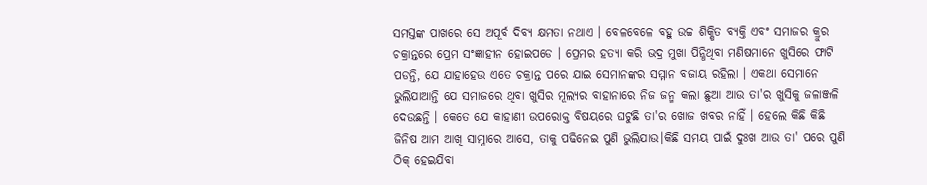ସମସ୍ତଙ୍କ ପାଖରେ ସେ ଅପୂର୍ବ ଦିବ୍ୟ କ୍ଷମତା ନଥାଏ । ବେଳବେଳେ ବହୁ ଉଚ୍ଚ ଶିକ୍ଷିତ ବ୍ୟକ୍ତି ଏବଂ ସମାଜର କ୍ରୁର ଚକ୍ରାନ୍ତରେ ପ୍ରେମ ସଂଜ୍ଞାହୀନ ହୋଇପଡେ । ପ୍ରେମର ହତ୍ୟା କରି ଭଦ୍ର ମୁଖା ପିନ୍ଧିଥିବା ମଣିଷମାନେ ଖୁସିରେ ଫାଟି ପଡନ୍ତି, ଯେ ଯାହାହେଉ ଏତେ ଚକ୍ରାନ୍ତ ପରେ ଯାଇ ସେମାନଙ୍କର ସମ୍ମାନ ବଜାୟ ରହିଲା । ଏକଥା ସେମାନେ ଭୁଲିଯାଆନ୍ତି ଯେ ସମାଜରେ ଥିବା ଖୁସିର ମୂଲ୍ୟର ବାହାନାରେ ନିଜ ଜନ୍ମ କଲା ଛୁଆ ଆଉ ତା'ର ଖୁସିକୁ ଜଳାଞ୍ଜଳି ଦେଉଛନ୍ତି । କେତେ ଯେ କାହାଣୀ ଉପରୋକ୍ତ ବିଷୟରେ ଘଟୁଛି ତା'ର ଖୋଜ ଖବର ନାହିଁ । ହେଲେ କିଛି କିଛି ଜିନିଷ ଆମ ଆଖି ସାମ୍ନାରେ ଆସେ, ତାକୁ ପଢିନେଇ ପୁଣି ଭୁଲିଯାଉ।କିଛି ସମୟ ପାଇଁ ଦୁଃଖ ଆଉ ତା' ପରେ ପୁଣି ଠିକ୍ ହେଇଯିବା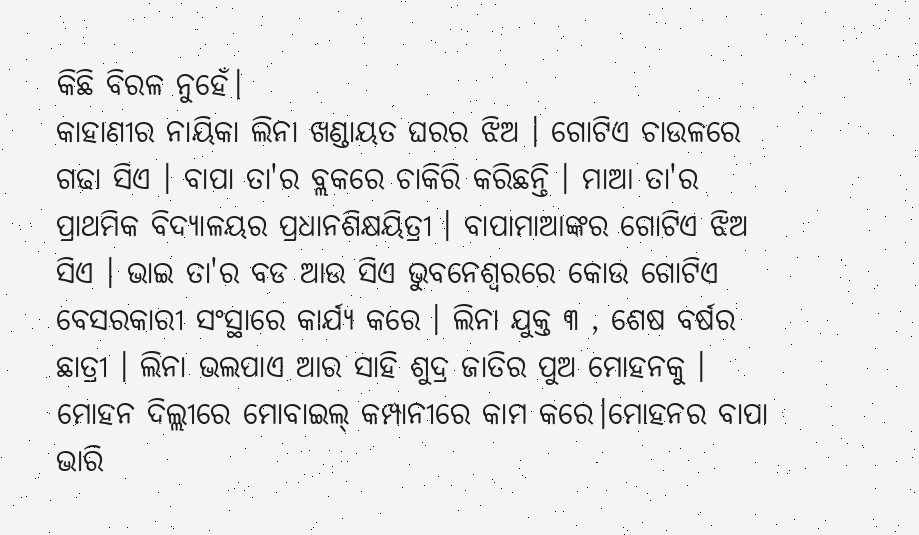କିଛି ବିରଳ ନୁହେଁ।
କାହାଣୀର ନାୟିକା ଲିନା ଖଣ୍ଡାୟତ ଘରର ଝିଅ । ଗୋଟିଏ ଚାଉଳରେ ଗଢା ସିଏ । ବାପା ତା'ର ବ୍ଲକରେ ଚାକିରି କରିଛନ୍ତି । ମାଆ ତା'ର ପ୍ରାଥମିକ ବିଦ୍ୟାଳୟର ପ୍ରଧାନଶିକ୍ଷୟିତ୍ରୀ । ବାପାମାଆଙ୍କର ଗୋଟିଏ ଝିଅ ସିଏ । ଭାଇ ତା'ର ବଡ ଆଉ ସିଏ ଭୁବନେଶ୍ୱରରେ କୋଉ ଗୋଟିଏ ବେସରକାରୀ ସଂସ୍ଥାରେ କାର୍ଯ୍ୟ କରେ । ଲିନା ଯୁକ୍ତ ୩ , ଶେଷ ବର୍ଷର ଛାତ୍ରୀ । ଲିନା ଭଲପାଏ ଆର ସାହି ଶୁଦ୍ର ଜାତିର ପୁଅ ମୋହନକୁ । ମୋହନ ଦିଲ୍ଲୀରେ ମୋବାଇଲ୍ କମ୍ପାନୀରେ କାମ କରେ।ମୋହନର ବାପା ଭାରି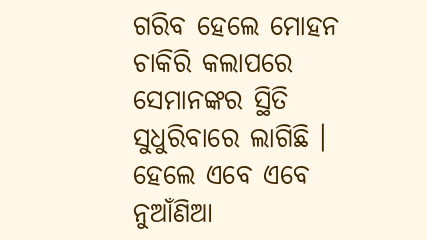ଗରିବ ହେଲେ ମୋହନ ଚାକିରି କଲାପରେ ସେମାନଙ୍କର ସ୍ଥିତି ସୁଧୁରିବାରେ ଲାଗିଛି । ହେଲେ ଏବେ ଏବେ ନୁଆଁଣିଆ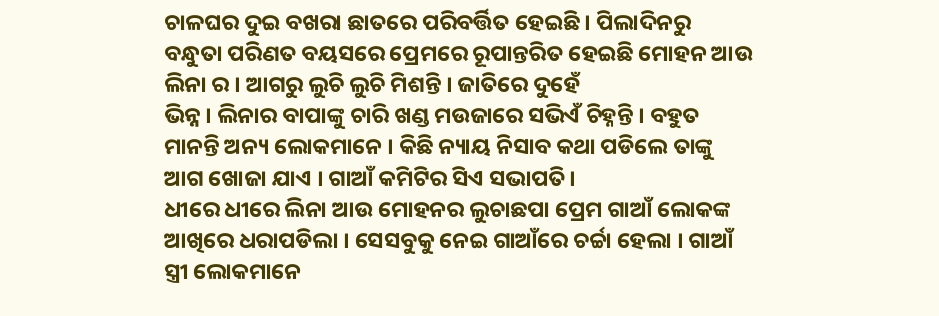ଚାଳଘର ଦୁଇ ବଖରା ଛାତରେ ପରିବର୍ତ୍ତିତ ହେଇଛି । ପିଲାଦିନରୁ ବନ୍ଧୁତା ପରିଣତ ବୟସରେ ପ୍ରେମରେ ରୂପାନ୍ତରିତ ହେଇଛି ମୋହନ ଆଉ ଲିନା ର । ଆଗରୁ ଲୁଚି ଲୁଚି ମିଶନ୍ତି । ଜାତିରେ ଦୁହେଁ
ଭିନ୍ନ । ଲିନାର ବାପାଙ୍କୁ ଚାରି ଖଣ୍ଡ ମଉଜାରେ ସଭିଏଁ ଚିହ୍ନନ୍ତି । ବହୁତ ମାନନ୍ତି ଅନ୍ୟ ଲୋକମାନେ । କିଛି ନ୍ୟାୟ ନିସାବ କଥା ପଡିଲେ ତାଙ୍କୁ ଆଗ ଖୋଜା ଯାଏ । ଗାଆଁ କମିଟିର ସିଏ ସଭାପତି।
ଧୀରେ ଧୀରେ ଲିନା ଆଉ ମୋହନର ଲୁଚାଛପା ପ୍ରେମ ଗାଆଁ ଲୋକଙ୍କ ଆଖିରେ ଧରାପଡିଲା । ସେସବୁକୁ ନେଇ ଗାଆଁରେ ଚର୍ଚ୍ଚା ହେଲା । ଗାଆଁ ସ୍ତ୍ରୀ ଲୋକମାନେ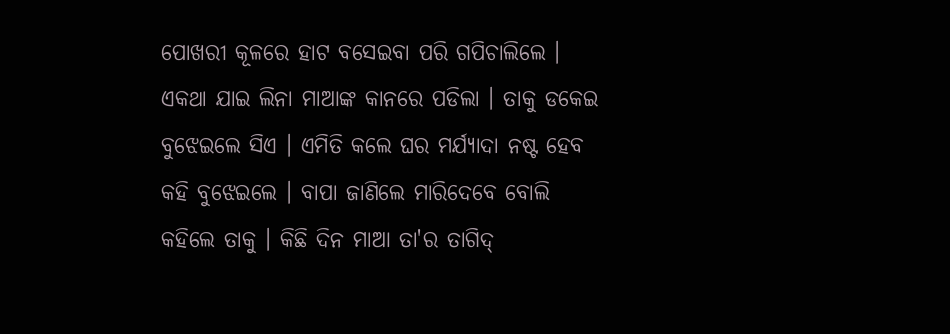ପୋଖରୀ କୂଳରେ ହାଟ ବସେଇବା ପରି ଗପିଚାଲିଲେ । ଏକଥା ଯାଇ ଲିନା ମାଆଙ୍କ କାନରେ ପଡିଲା । ତାକୁ ଡକେଇ ବୁଝେଇଲେ ସିଏ । ଏମିତି କଲେ ଘର ମର୍ଯ୍ୟାଦା ନଷ୍ଟ ହେବ କହି ବୁଝେଇଲେ । ବାପା ଜାଣିଲେ ମାରିଦେବେ ବୋଲି କହିଲେ ତାକୁ । କିଛି ଦିନ ମାଆ ତା'ର ତାଗିଦ୍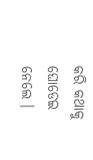କରି କଥାକୁ ଘୋଡେଇ ନେଲେ ।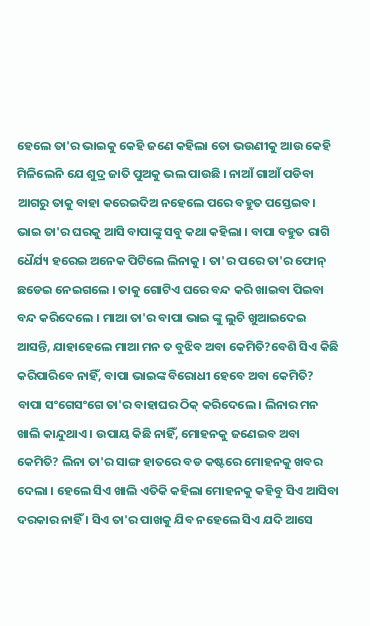ହେଲେ ତା'ର ଭାଇକୁ କେହି ଜଣେ କହିଲା ତୋ ଭଉଣୀକୁ ଆଉ କେହି ମିଳିଲେନି ଯେ ଶୁଦ୍ର ଜାତି ପୁଅକୁ ଭଲ ପାଉଛି । ନାଆଁ ଗାଆଁ ପଡିବା ଆଗରୁ ତାକୁ ବାହା କରେଇଦିଅ ନହେଲେ ପରେ ବହୁତ ପସ୍ତେଇବ।
ଭାଇ ତା'ର ଘରକୁ ଆସି ବାପାଙ୍କୁ ସବୁ କଥା କହିଲା । ବାପା ବହୁତ ରାଗି ଧୈର୍ଯ୍ୟ ହରେଇ ଅନେକ ପିଟିଲେ ଲିନାକୁ । ତା'ର ପରେ ତା'ର ଫୋନ୍ ଛଡେଇ ନେଇଗଲେ । ତାକୁ ଗୋଟିଏ ଘରେ ବନ୍ଦ କରି ଖାଇବା ପିଇବା ବନ୍ଦ କରିଦେଲେ । ମାଆ ତା'ର ବାପା ଭାଇ ଙ୍କୁ ଲୁଚି ଖୁଆଇଦେଇ ଆସନ୍ତି, ଯାହାହେଲେ ମାଆ ମନ ତ ବୁଝିବ ଅବା କେମିତି?ବେଶି ସିଏ କିଛି କରିପାରିବେ ନାହିଁ, ବାପା ଭାଇଙ୍କ ବିରୋଧୀ ହେବେ ଅବା କେମିତି?
ବାପା ସଂଗେସଂଗେ ତା'ର ବାହାଘର ଠିକ୍ କରିଦେଲେ । ଲିନାର ମନ ଖାଲି କାନ୍ଦୁଥାଏ । ଉପାୟ କିଛି ନାହିଁ, ମୋହନକୁ ଜଣେଇବ ଅବା କେମିତି? ଲିନା ତା'ର ସାଙ୍ଗ ହାତରେ ବଡ କଷ୍ଟରେ ମୋହନକୁ ଖବର ଦେଲା । ହେଲେ ସିଏ ଖାଲି ଏତିକି କହିଲା ମୋହନକୁ କହିବୁ ସିଏ ଆସିବା ଦରକାର ନାହିଁ । ସିଏ ତା'ର ପାଖକୁ ଯିବ ନହେଲେ ସିଏ ଯଦି ଆସେ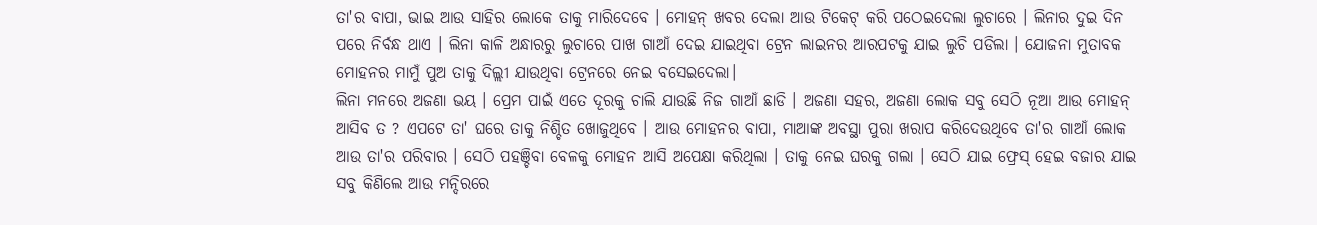ତା'ର ବାପା, ଭାଇ ଆଉ ସାହିର ଲୋକେ ତାକୁ ମାରିଦେବେ । ମୋହନ୍ ଖବର ଦେଲା ଆଉ ଟିକେଟ୍ କରି ପଠେଇଦେଲା ଲୁଚାରେ । ଲିନାର ଦୁଇ ଦିନ ପରେ ନିର୍ବନ୍ଧ ଥାଏ । ଲିନା କାଳି ଅନ୍ଧାରରୁ ଲୁଚାରେ ପାଖ ଗାଆଁ ଦେଇ ଯାଇଥିବା ଟ୍ରେନ ଲାଇନର ଆରପଟକୁ ଯାଇ ଲୁଚି ପଡିଲା । ଯୋଜନା ମୁତାବକ ମୋହନର ମାମୁଁ ପୁଅ ତାକୁ ଦିଲ୍ଲୀ ଯାଉଥିବା ଟ୍ରେନରେ ନେଇ ବସେଇଦେଲା।
ଲିନା ମନରେ ଅଜଣା ଭୟ । ପ୍ରେମ ପାଇଁ ଏତେ ଦୂରକୁ ଚାଲି ଯାଉଛି ନିଜ ଗାଆଁ ଛାଡି । ଅଜଣା ସହର, ଅଜଣା ଲୋକ ସବୁ ସେଠି ନୂଆ ଆଉ ମୋହନ୍ ଆସିବ ତ ? ଏପଟେ ତା' ଘରେ ତାକୁ ନିଶ୍ଚିତ ଖୋଜୁଥିବେ । ଆଉ ମୋହନର ବାପା, ମାଆଙ୍କ ଅବସ୍ଥା ପୁରା ଖରାପ କରିଦେଉଥିବେ ତା'ର ଗାଆଁ ଲୋକ ଆଉ ତା'ର ପରିବାର । ସେଠି ପହଞ୍ଚିବା ବେଳକୁ ମୋହନ ଆସି ଅପେକ୍ଷା କରିଥିଲା । ତାକୁ ନେଇ ଘରକୁ ଗଲା । ସେଠି ଯାଇ ଫ୍ରେସ୍ ହେଇ ବଜାର ଯାଇ ସବୁ କିଣିଲେ ଆଉ ମନ୍ଦିରରେ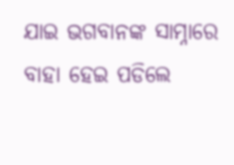ଯାଇ ଭଗବାନଙ୍କ ସାମ୍ନାରେ ବାହା ହେଇ ପଡିଲେ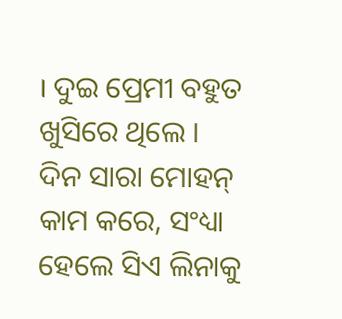। ଦୁଇ ପ୍ରେମୀ ବହୁତ ଖୁସିରେ ଥିଲେ । ଦିନ ସାରା ମୋହନ୍ କାମ କରେ, ସଂଧ୍ୟା ହେଲେ ସିଏ ଲିନାକୁ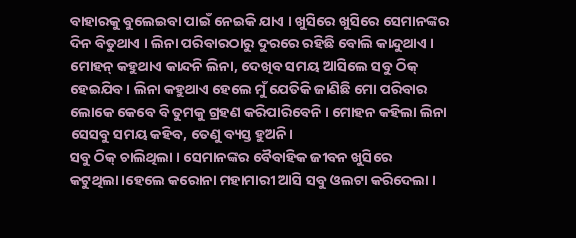ବାହାରକୁ ବୁଲେଇବା ପାଇଁ ନେଇକି ଯାଏ । ଖୁସିରେ ଖୁସିରେ ସେମାନଙ୍କର ଦିନ ବିତୁଥାଏ । ଲିନା ପରିବାରଠାରୁ ଦୁରରେ ରହିଛି ବୋଲି କାନ୍ଦୁଥାଏ । ମୋହନ୍ କହୁଥାଏ କାନ୍ଦନି ଲିନା, ଦେଖିବ ସମୟ ଆସିଲେ ସବୁ ଠିକ୍ ହେଇଯିବ । ଲିନା କହୁଥାଏ ହେଲେ ମୁଁ ଯେତିକି ଜାଣିଛି ମୋ ପରିବାର ଲୋକେ କେବେ ବି ତୁମକୁ ଗ୍ରହଣ କରିପାରିବେନି । ମୋହନ କହିଲା ଲିନା ସେସବୁ ସମୟ କହିବ, ତେଣୁ ବ୍ୟସ୍ତ ହୁଅନି।
ସବୁ ଠିକ୍ ଚାଲିଥିଲା । ସେମାନଙ୍କର ବୈବାହିକ ଜୀବନ ଖୁସିରେ କଟୁଥିଲା।ହେଲେ କରୋନା ମହାମାରୀ ଆସି ସବୁ ଓଲଟା କରିଦେଲା ।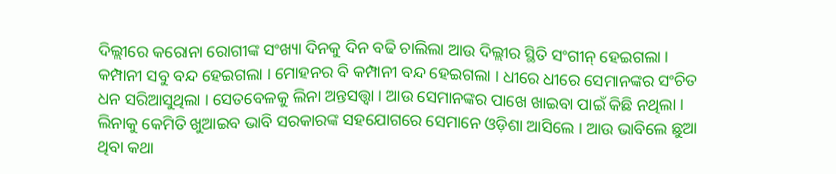ଦିଲ୍ଲୀରେ କରୋନା ରୋଗୀଙ୍କ ସଂଖ୍ୟା ଦିନକୁ ଦିନ ବଢି ଚାଲିଲା ଆଉ ଦିଲ୍ଲୀର ସ୍ଥିତି ସଂଗୀନ୍ ହେଇଗଲା । କମ୍ପାନୀ ସବୁ ବନ୍ଦ ହେଇଗଲା । ମୋହନର ବି କମ୍ପାନୀ ବନ୍ଦ ହେଇଗଲା । ଧୀରେ ଧୀରେ ସେମାନଙ୍କର ସଂଚିତ ଧନ ସରିଆସୁଥିଲା । ସେତବେଳକୁ ଲିନା ଅନ୍ତସତ୍ତ୍ୱା । ଆଉ ସେମାନଙ୍କର ପାଖେ ଖାଇବା ପାଇଁ କିଛି ନଥିଲା । ଲିନାକୁ କେମିତି ଖୁଆଇବ ଭାବି ସରକାରଙ୍କ ସହଯୋଗରେ ସେମାନେ ଓଡ଼ିଶା ଆସିଲେ । ଆଉ ଭାବିଲେ ଛୁଆ ଥିବା କଥା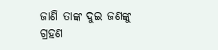ଜାଣି ତାଙ୍କ ଦୁଇ ଜଣଙ୍କୁ ଗ୍ରହଣ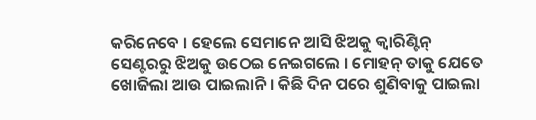କରିନେବେ । ହେଲେ ସେମାନେ ଆସି ଝିଅକୁ କ୍ୱାରିଣ୍ଟିନ୍ ସେଣ୍ଟରରୁ ଝିଅକୁ ଉଠେଇ ନେଇଗଲେ । ମୋହନ୍ ତାକୁ ଯେତେ ଖୋଜିଲା ଆଉ ପାଇଲାନି । କିଛି ଦିନ ପରେ ଶୁଣିବାକୁ ପାଇଲା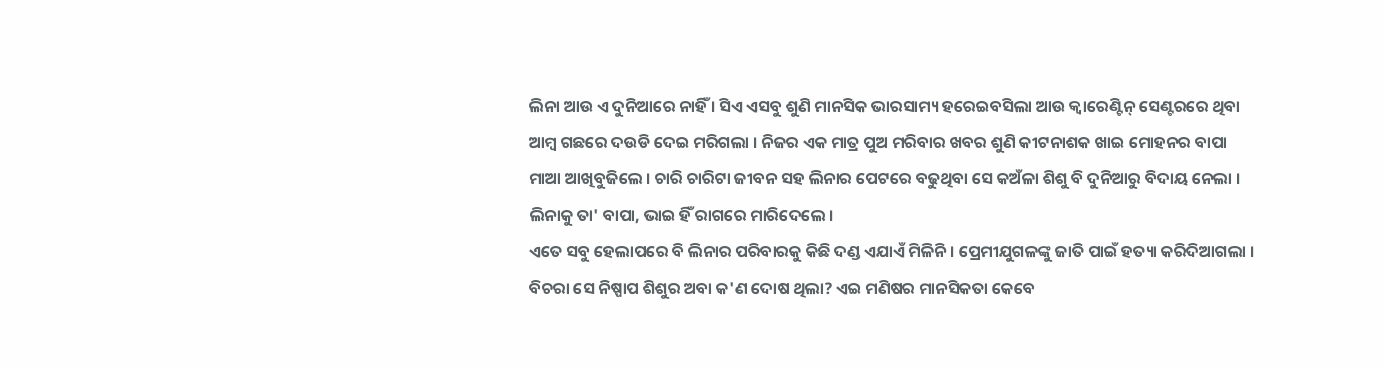ଲିନା ଆଉ ଏ ଦୁନିଆରେ ନାହିଁ । ସିଏ ଏସବୁ ଶୁଣି ମାନସିକ ଭାରସାମ୍ୟ ହରେଇବସିଲା ଆଉ କ୍ୱାରେଣ୍ଟିନ୍ ସେଣ୍ଟରରେ ଥିବା ଆମ୍ବ ଗଛରେ ଦଉଡି ଦେଇ ମରିଗଲା । ନିଜର ଏକ ମାତ୍ର ପୁଅ ମରିବାର ଖବର ଶୁଣି କୀଟନାଶକ ଖାଇ ମୋହନର ବାପା ମାଆ ଆଖିବୁଜିଲେ । ଚାରି ଚାରିଟା ଜୀବନ ସହ ଲିନାର ପେଟରେ ବଢୁଥିବା ସେ କଅଁଳା ଶିଶୁ ବି ଦୁନିଆରୁ ବିଦାୟ ନେଲା । ଲିନାକୁ ତା' ବାପା, ଭାଇ ହିଁ ରାଗରେ ମାରିଦେଲେ ।
ଏତେ ସବୁ ହେଲାପରେ ବି ଲିନାର ପରିବାରକୁ କିଛି ଦଣ୍ଡ ଏଯାଏଁ ମିଳିନି । ପ୍ରେମୀଯୁଗଳଙ୍କୁ ଜାତି ପାଇଁ ହତ୍ୟା କରିଦିଆଗଲା । ବିଚରା ସେ ନିଷ୍ପାପ ଶିଶୁର ଅବା କ'ଣ ଦୋଷ ଥିଲା? ଏଇ ମଣିଷର ମାନସିକତା କେବେ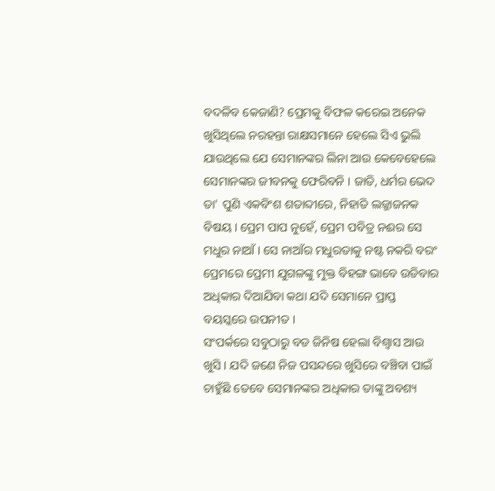ବଦଳିବ କେଜାଣି? ପ୍ରେମକୁ ବିଫଳ କରେଇ ଅନେକ ଖୁସିଥିଲେ ନରହନ୍ତା ରାକ୍ଷସମାନେ ହେଲେ ସିଏ ଭୁଲି ଯାଉଥିଲେ ଯେ ସେମାନଙ୍କର ଲିନା ଆଉ କେବେହେଲେ ସେମାନଙ୍କର ଜୀବନକୁ ଫେରିବନି । ଜାତି, ଧର୍ମର ଭେଦ ତା' ପୁଣି ଏକବିଂଶ ଶତାବ୍ଦୀରେ, ନିହାତି ଲଜ୍ଜାଜନକ ବିଷୟ । ପ୍ରେମ ପାପ ନୁହେଁ, ପ୍ରେମ ପବିତ୍ର ନଈର ସେ ମଧୁର ନାଆଁ । ସେ ନାଆଁର ମଧୁରତାକୁ ନଷ୍ଟ ନକରି ବରଂ ପ୍ରେମରେ ପ୍ରେମୀ ଯୁଗଳଙ୍କୁ ମୁକ୍ତ ବିହଙ୍ଗ ଭାବେ ଉଡିବାର ଅଧିକାର ଦିଆଯିବା କଥା ଯଦି ସେମାନେ ପ୍ରାପ୍ତ ବୟସ୍କରେ ଉପନୀତ ।
ସଂପର୍କରେ ସବୁଠାରୁ ବଡ ଜିନିଷ ହେଲା ବିଶ୍ୱାସ ଆଉ ଖୁସି । ଯଦି ଜଣେ ନିଜ ପସନ୍ଦରେ ଖୁସିରେ ବଞ୍ଚିବା ପାଇଁ ଚାହୁଁଛି ତେବେ ସେମାନଙ୍କର ଅଧିକାର ତାଙ୍କୁ ଅବଶ୍ୟ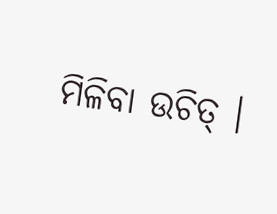ମିଳିବା ଉଚିତ୍ ।